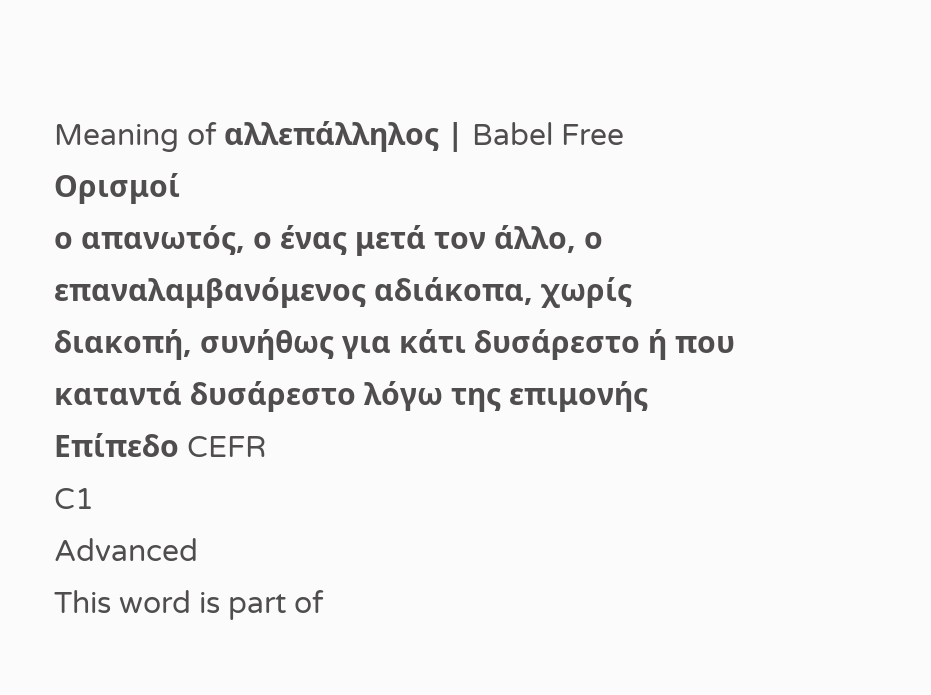Meaning of αλλεπάλληλος | Babel Free
Ορισμοί
ο απανωτός, ο ένας μετά τον άλλο, ο επαναλαμβανόμενος αδιάκοπα, χωρίς διακοπή, συνήθως για κάτι δυσάρεστο ή που καταντά δυσάρεστο λόγω της επιμονής
Επίπεδο CEFR
C1
Advanced
This word is part of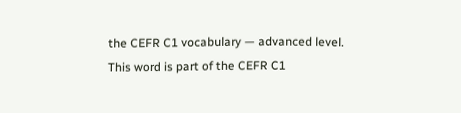the CEFR C1 vocabulary — advanced level.
This word is part of the CEFR C1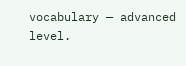vocabulary — advanced level.